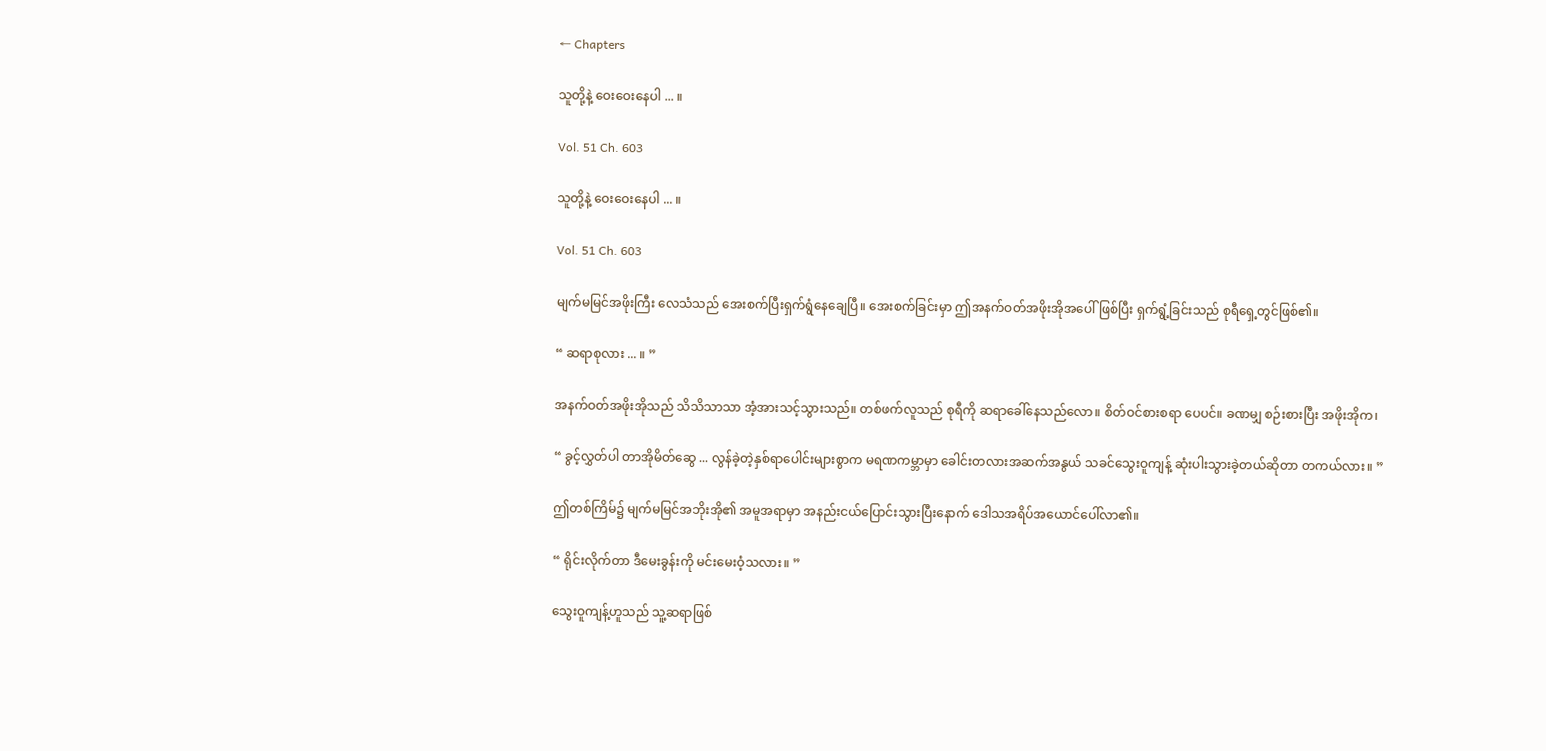← Chapters

သူတို့နဲ့ ဝေးဝေးနေပါ ... ။

Vol. 51 Ch. 603

သူတို့နဲ့ ဝေးဝေးနေပါ ... ။

Vol. 51 Ch. 603

မျက်မမြင်အဖိုးကြီး လေသံသည် အေးစက်ပြီးရှက်ရွံနေချေပြီ။ အေးစက်ခြင်းမှာ ဤအနက်ဝတ်အဖိုးအိုအပေါ် ဖြစ်ပြီး ရှက်ရွံ့ခြင်းသည် စုရီ‌ရှေ့တွင်ဖြစ်၏။

“ ဆရာစုလား ... ။ ”

အနက်ဝတ်အဖိုးအိုသည် သိသိသာသာ အံ့အားသင့်သွားသည်။ တစ်ဖက်လူသည် စုရီကို ဆရာခေါ်နေသည်လော။ စိတ်ဝင်စားစရာ ပေပင်။ ခဏမျှ စဉ်းစားပြီး အဖိုးအိုက၊

“ ခွင့်လွှတ်ပါ တာအိုမိတ်ဆွေ ... လွန်ခဲ့တဲ့နှစ်ရာပေါင်းများစွာက မရဏကမ္ဘာမှာ ခေါင်းတလားအဆက်အနွယ် သခင်သွေးဝူကျန့် ဆုံးပါးသွားခဲ့တယ်ဆိုတာ တကယ်လား။ ”

ဤတစ်ကြိမ်၌ မျက်မမြင်အဘိုးအို၏ အမူအရာမှာ အနည်းငယ်ပြောင်းသွားပြီးနောက် ဒေါသအရိပ်အယောင်ပေါ်လာ၏။

“ ရိုင်းလိုက်တာ ဒီမေးခွန်းကို မင်းမေးဝံ့သလား။ ”

သွေးဝူကျန့်ဟူသည် သူ့ဆရာဖြစ်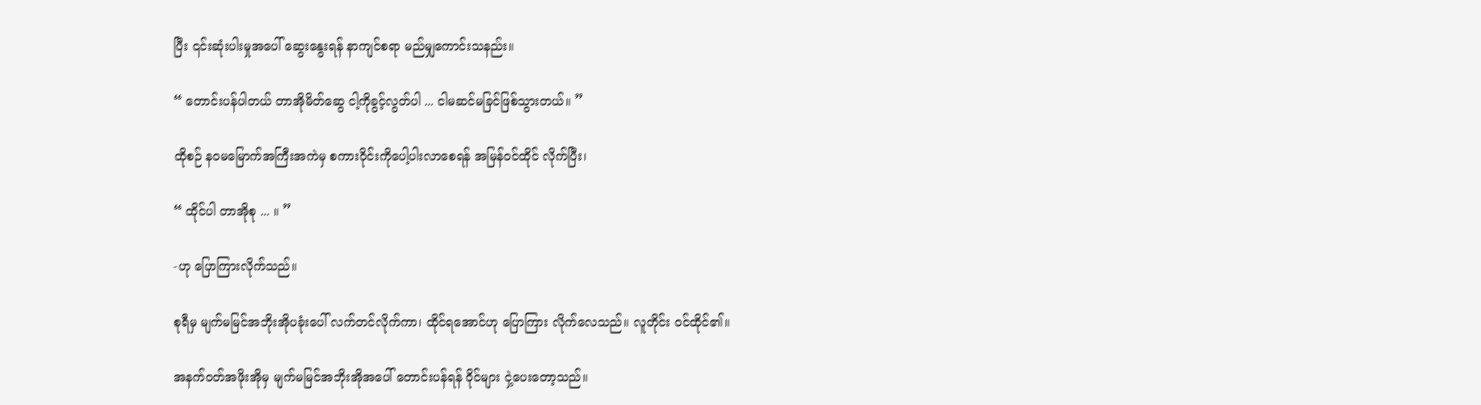ပြီး ၎င်းဆုံးပါးမှုအပေါ် ဆွေးနွေးရန် နာကျင်စရာ မည်မျှကောင်းသနည်း။

“ တောင်းပန်ပါတယ် တာအိုမိတ်ဆွေ ငါ့ကိုခွင့်လွတ်ပါ ... ငါမဆင်မခြင်ဖြစ်သွားတယ်။ ”

ထိုစဉ် နဝမမြောက်အကြီးအကဲမှ စကားဝိုင်းကိုပေါ့ပါးလာစေရန် အမြန်ဝင်ထိုင် လိုက်ပြီး၊

“ ထိုင်ပါ တာအိုစု ... ။ ”

-ဟု ပြောကြားလိုက်သည်။

စုရီမှ မျက်မမြင်အဘိုးအိုပခုံးပေါ် လက်တင်လိုက်ကာ၊ ထိုင်ရအောင်ဟု ပြောကြား လိုက်လေသည်။ လူတိုင်း ဝင်ထိုင်၏။

အနက်ဝတ်အဖိုးအိုမှ မျက်မမြင်အဘိုးအိုအပေါ် တောင်းပန်ရန် ဝိုင်များ ငှဲ့ပေးတော့သည်။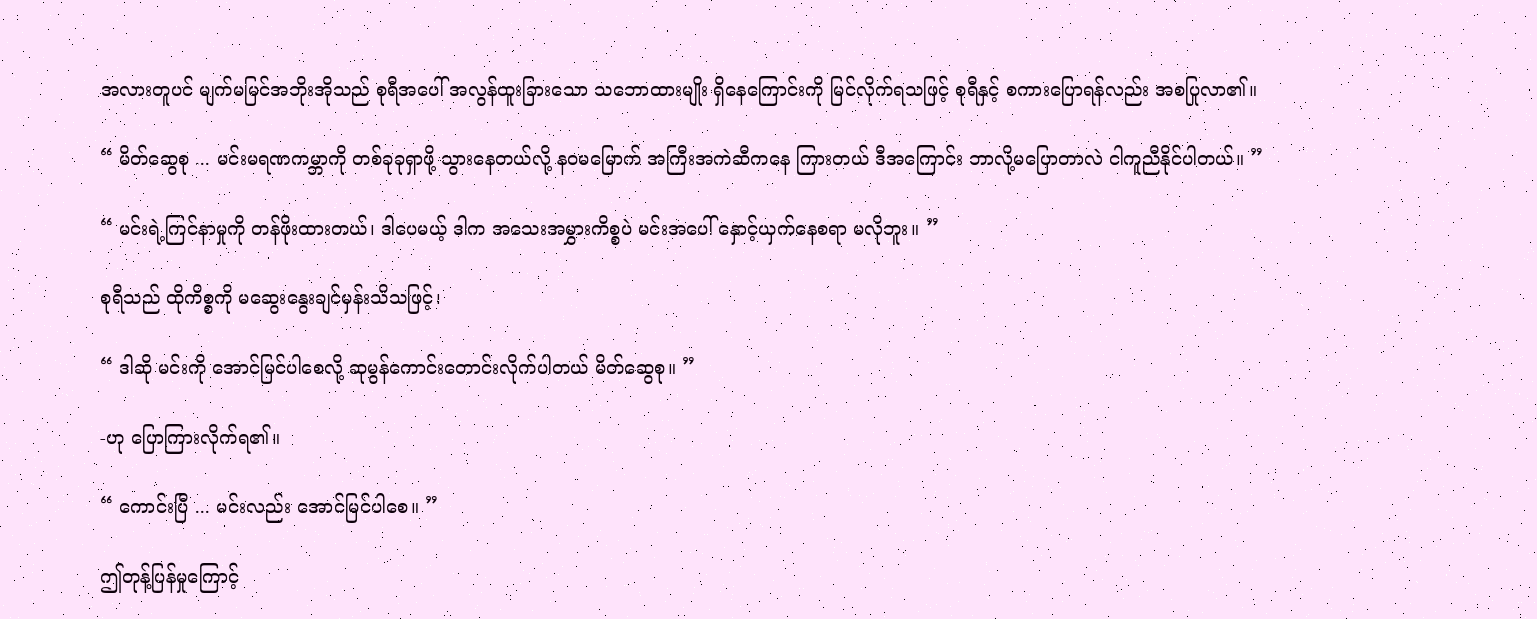အလားတူပင် မျက်မမြင်အဘိုးအိုသည် စုရီအပေါ် အလွန်ထူးခြားသော သဘောထားမျိုး ရှိနေကြောင်းကို မြင်လိုက်ရသဖြင့် စုရီနှင့် စကားပြောရန်လည်း အစပြုလာ၏။

“ မိတ်ဆွေစု ... မင်းမရဏကမ္ဘာကို တစ်ခုခုရှာဖို့ သွားနေတယ်လို့ နဝမမြောက် အကြီးအကဲဆီကနေ ကြားတယ် ဒီအကြောင်း ဘာလို့မပြောတာလဲ ငါကူညီနိုင်ပါတယ်။ ”

“ မင်းရဲ့ကြင်နာမှုကို တန်ဖိုးထားတယ်၊ ဒါပေမယ့် ဒါက အသေးအမွှားကိစ္စပဲ မင်းအပေါ် နှောင့်ယှက်နေစရာ မလိုဘူး။ ”

စုရီသည် ထိုကိစ္စကို မဆွေးနွေးချင်မှန်းသိသဖြင့်၊

“ ဒါဆို မင်းကို အောင်မြင်ပါစေလို့ ဆုမွန်ကောင်းတောင်းလိုက်ပါတယ် မိတ်ဆွေစု။ ”

-ဟု ပြောကြားလိုက်ရ၏။

“ ကောင်းပြီ ... မင်းလည်း အောင်မြင်ပါစေ။ ”

ဤတုန့်ပြန်မှုကြောင့်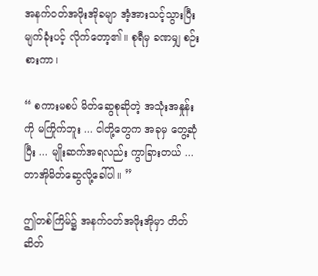အနက်ဝတ်အဖိုးအိုခမျာ အံ့အားသင့်သွားပြီး မျက်ခုံးပင့် လိုက်တော့၏။ စုရီမှ ခဏမျှ စဉ်းစားကာ၊

“ စကားမစပ် မိတ်ဆွေစုဆိုတဲ့ အသုံးအနှုန်းကို မကြိုက်ဘူး ... ငါတို့တွေက အခုမှ တွေ့ဆုံပြီး ... မျိုးဆက်အရလည်း ကွာခြားတယ် ... တာအိုမိတ်ဆွေလို့ခေါ်ပါ။ ”

ဤတစ်ကြိမ်၌ အနက်ဝတ်အဖိုးအိုမှာ တိတ်ဆိတ်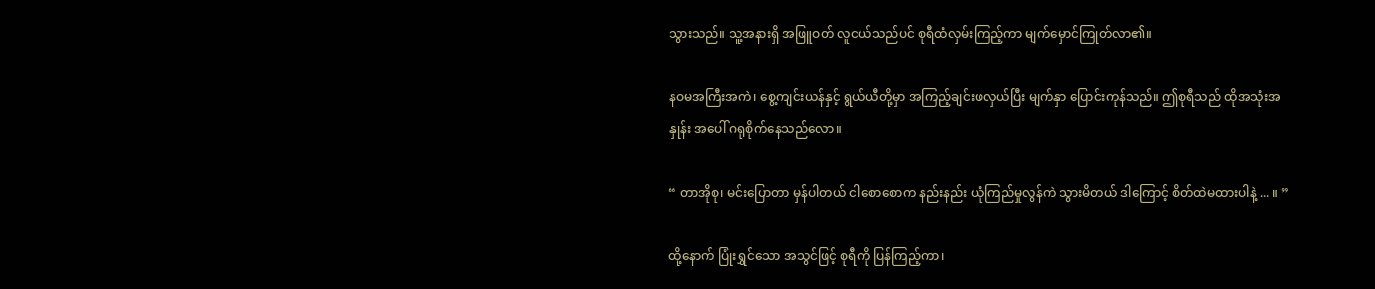သွားသည်။ သူ့အနားရှိ အဖြူဝတ် လူငယ်သည်ပင် စုရီထံလှမ်းကြည့်ကာ မျက်မှောင်ကြုတ်လာ၏။

နဝမအကြီးအကဲ၊ စွေ့ကျင်းယန်နှင့် ရွယ်ယီတို့မှာ အကြည့်ချင်းဖလှယ်ပြီး မျက်နှာ ပြောင်းကုန်သည်။ ဤစုရီသည် ထိုအသုံးအနှုန်း အပေါ် ဂရုစိုက်နေသည်လော။

“ တာအိုစု၊ မင်းပြောတာ မှန်ပါတယ် ငါစောစောက နည်းနည်း ယုံကြည်မှုလွန်ကဲ သွားမိတယ် ဒါကြောင့် စိတ်ထဲမထားပါနဲ့ ... ။ ”

ထို့နောက် ပြုံးရွှင်သော အသွင်ဖြင့် စုရီကို ပြန်ကြည့်ကာ၊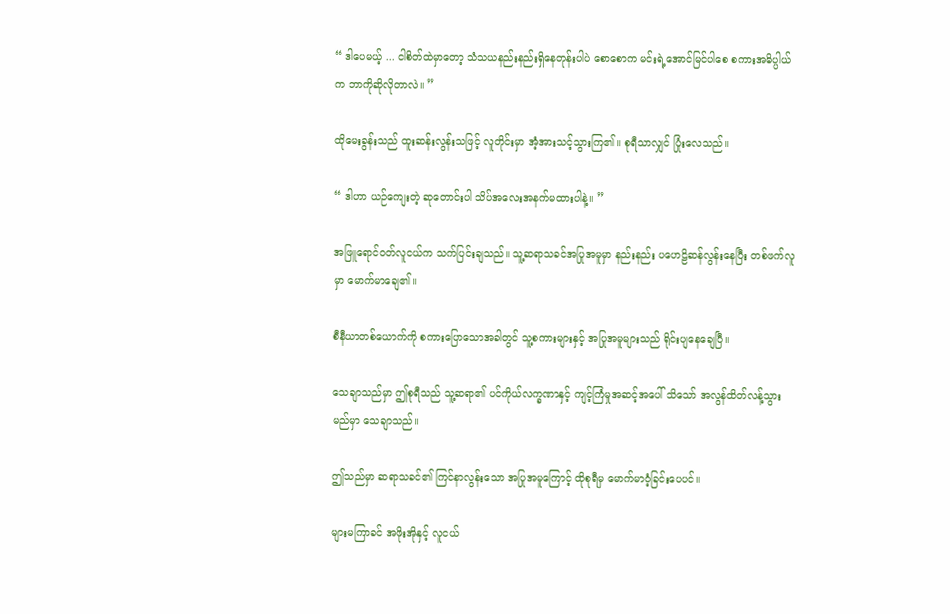“ ဒါပေမယ့် ... ငါစိတ်ထဲမှာတော့ သံသယနည်းနည်းရှိနေတုန်းပါပဲ စောစောက မင်းရဲ့အောင်မြင်ပါစေ စကားအဓိပ္ပါယ်က ဘာကိုဆိုလိုတာလဲ။ ”

ထိုမေးခွန်းသည် ထူးဆန်းလွန်းသဖြင့် လူတိုင်းမှာ အံ့အားသင့်သွားကြ၏။ စုရီသာလျှင် ပြုံးလေသည်။

“ ဒါဟာ ယဉ်ကျေးတဲ့ ဆုတောင်းပါ သိပ်အလေးအနက်မထားပါနဲ့။ ”

အဖြူရောင်ဝတ်လူငယ်က သက်ပြင်းချသည်။ သူ့ဆရာသခင်အပြုအမူမှာ နည်းနည်း ပဟေဠိဆန်လွန်းနေပြီး တစ်ဖက်လူမှာ မောက်မာချေ၏။

စီနီယာတစ်ယောက်ကို စကားပြောသောအခါတွင် သူ့စကားများနှင့် အပြုအမူများသည် ရိုင်းပျနေချေပြီ။

သေချာသည်မှာ ဤစုရီသည် သူ့ဆရာ၏ ပင်ကိုယ်လက္ခဏာနှင့် ကျင့်ကြံမှုအဆင့်အပေါ် သိသော် အလွန်ထိတ်လန့်သွားမည်မှာ သေချာသည်။

ဤသည်မှာ ဆရာသခင်၏ ကြင်နာလွန်းသော အပြုအမူကြောင့် ထိုစုရီမှ မောက်မာဝံ့ခြင်းပေပင်။

များမကြာခင် အဖိုးအိုနှင့် လူငယ်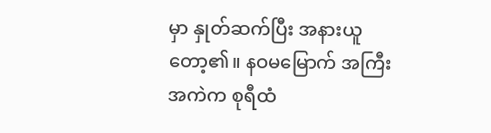မှာ နှုတ်ဆက်ပြီး အနားယူတော့၏။ နဝမမြောက် အကြီးအကဲက စုရီထံ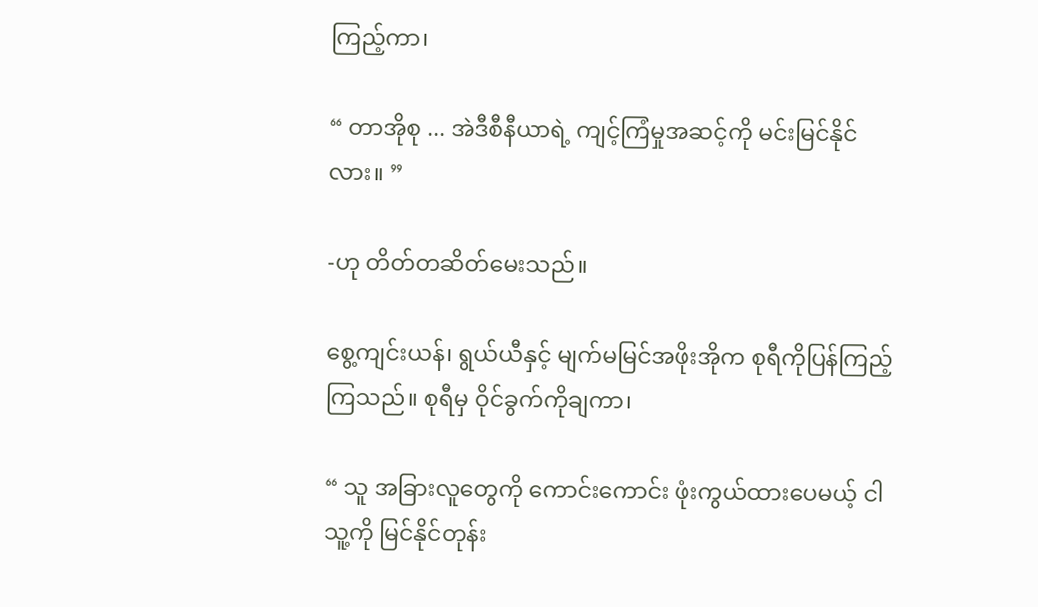ကြည့်ကာ၊

“ တာအိုစု ... အဲဒီစီနီယာရဲ့ ကျင့်ကြံမှုအဆင့်ကို မင်းမြင်နိုင်လား။ ”

-ဟု တိတ်တဆိတ်မေးသည်။

စွေ့ကျင်းယန်၊ ရွယ်ယီနှင့် မျက်မမြင်အဖိုးအိုက စုရီကိုပြန်ကြည့်ကြသည်။ စုရီမှ ဝိုင်ခွက်ကိုချကာ၊

“ သူ အခြားလူတွေကို ကောင်းကောင်း ဖုံးကွယ်ထားပေမယ့် ငါသူ့ကို မြင်နိုင်တုန်း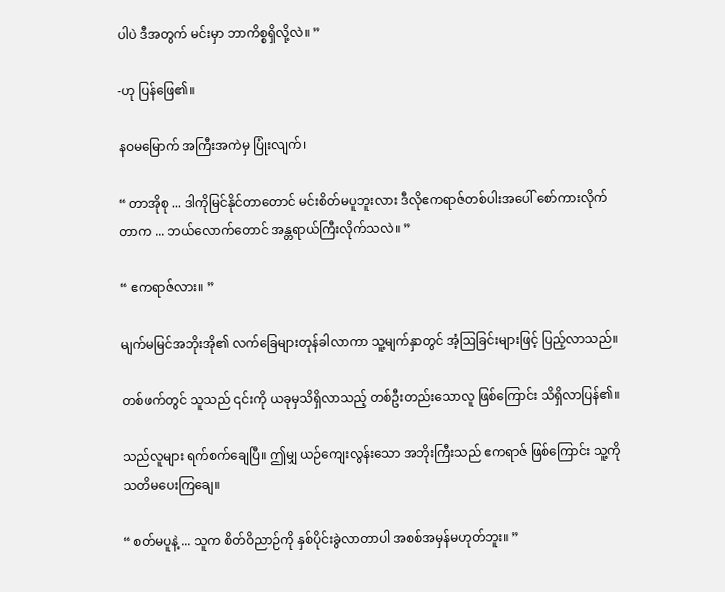ပါပဲ ဒီအတွက် မင်းမှာ ဘာကိစ္စရှိလို့လဲ။ ”

-ဟု ပြန်ဖြေ၏။

နဝမမြောက် အကြီးအကဲမှ ပြုံးလျက်၊

“ တာအိုစု ... ဒါကိုမြင်နိုင်တာတောင် မင်းစိတ်မပူဘူးလား ဒီလိုဧကရာဇ်တစ်ပါးအပေါ် စော်ကားလိုက်တာက ... ဘယ်လောက်တောင် အန္တရာယ်ကြီးလိုက်သလဲ။ ”

“ ဧကရာဇ်လား။ ”

မျက်မမြင်အဘိုးအို၏ လက်ခြေများတုန်ခါလာကာ သူ့မျက်နှာတွင် အံ့ဩခြင်းများဖြင့် ပြည့်လာသည်။

တစ်ဖက်တွင် သူသည် ၎င်းကို ယခုမှသိရှိလာသည့် တစ်ဦးတည်းသောလူ ဖြစ်ကြောင်း သိရှိလာပြန်၏။

သည်လူများ ရက်စက်ချေပြီ။ ဤမျှ ယဉ်ကျေးလွန်းသော အဘိုးကြီးသည် ဧကရာဇ် ဖြစ်ကြောင်း သူ့ကို သတိမပေးကြချေ။

“ စတ်မပူနဲ့ ... သူက စိတ်ဝိညာဉ်ကို နှစ်ပိုင်းခွဲလာတာပါ အစစ်အမှန်မဟုတ်ဘူး။ ”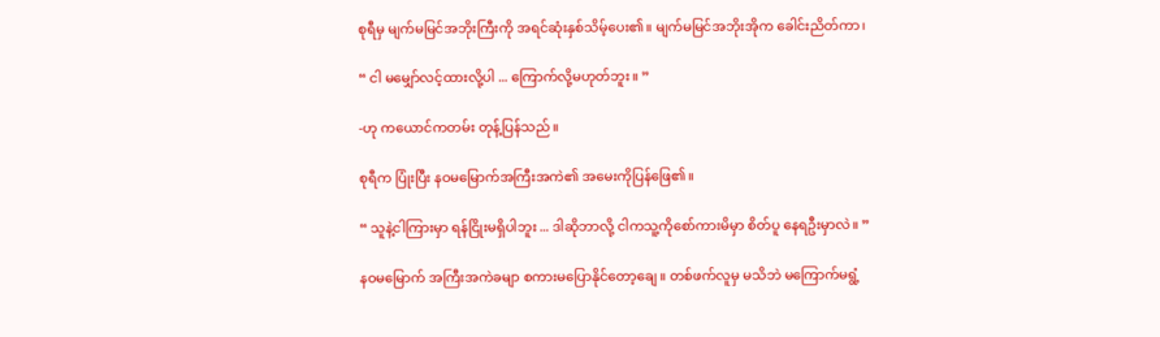စုရီမှ မျက်မမြင်အဘိုးကြီးကို အရင်ဆုံးနှစ်သိမ့်ပေး၏။ မျက်မမြင်အဘိုးအိုက ခေါင်းညိတ်ကာ၊

“ ငါ မမျှော်လင့်ထားလို့ပါ ... ကြောက်လို့မဟုတ်ဘူး။ ”

-ဟု ကယောင်ကတမ်း တုန့်ပြန်သည်။

စုရီက ပြုံးပြီး နဝမမြောက်အကြီးအကဲ၏ အမေးကိုပြန်ဖြေ၏။

“ သူနဲ့ငါကြားမှာ ရန်ငြိုးမရှိပါဘူး ... ဒါဆိုဘာလို့ ငါကသူ့ကိုစော်ကားမိမှာ စိတ်ပူ နေရဦးမှာလဲ။ ”

နဝမမြောက် အကြီးအကဲခမျာ စကားမပြောနိုင်တော့ချေ။ တစ်ဖက်လူမှ မသိဘဲ မကြောက်မရွံ့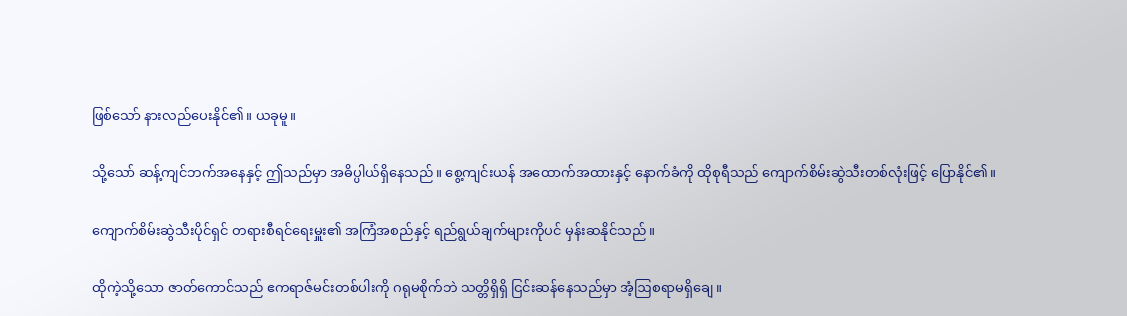ဖြစ်သော် နားလည်ပေးနိုင်၏။ ယခုမူ။

သို့သော် ဆန့်ကျင်ဘက်အနေနှင့် ဤသည်မှာ အဓိပ္ပါယ်ရှိနေသည်။ စွေ့ကျင်းယန် အထောက်အထားနှင့် နောက်ခံကို ထိုစုရီသည် ကျောက်စိမ်းဆွဲသီးတစ်လုံးဖြင့် ပြောနိုင်၏။

ကျောက်စိမ်းဆွဲသီးပိုင်ရှင် တရားစီရင်ရေးမှူး၏ အကြံအစည်နှင့် ရည်ရွယ်ချက်များကိုပင် မှန်းဆနိုင်သည်။

ထိုကဲ့သို့သော ဇာတ်ကောင်သည် ဧကရာဇ်မင်းတစ်ပါးကို ဂရုမစိုက်ဘဲ သတ္တိရှိရှိ ငြင်းဆန်နေသည်မှာ အံ့ဩစရာမရှိချေ။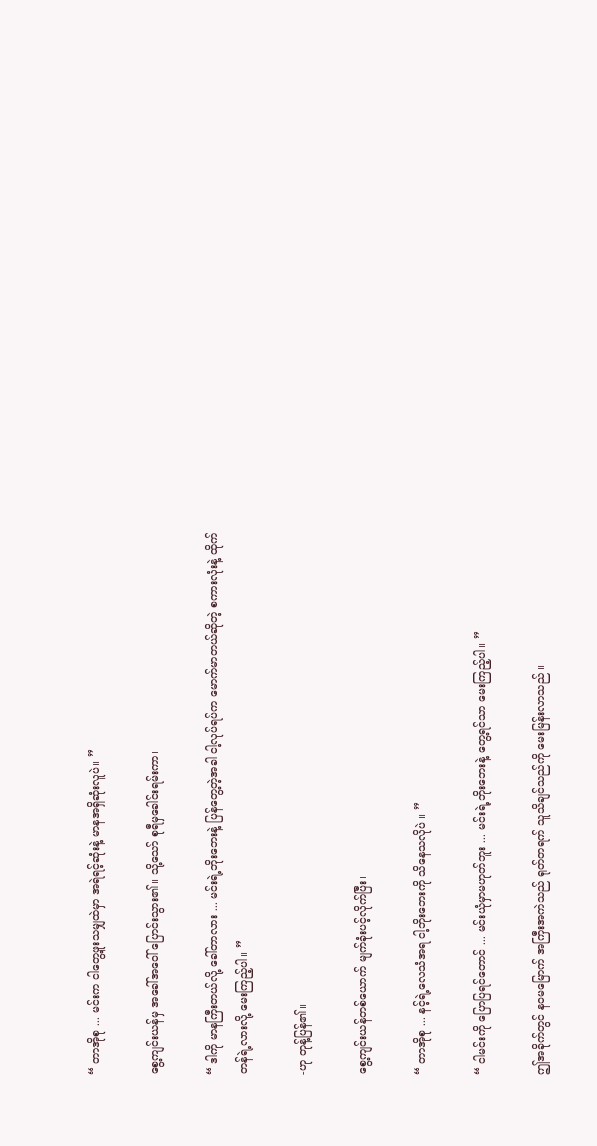“ တာအိုစု ... မင်းက ငါတွေ့ဖူးသမျှထဲမှာ အရဲရင့်ဆုံးနဲ့ မာနအရှိဆုံးလူပဲ။ ”

စွေ့ကျင်းယန်မှ အခေါ်အဝေါ် ပြောင်းသွား၏။ သို့သော် စုရီမှခေါင်းရမ်းကာ၊

“ ဒါကို မာနကြီးတယ်လို့ ခေါ်တာလား ... မင်းရဲ့ဘိုးဘေးနဲ့ ပြန်တွေ့တဲ့အခါ ငါ့လုပ်ရပ်က မောက်မာတယ်ဆိုတဲ့ စကားလုံးနဲ့ ထိုက်တန်ရဲ့လားလို့ မေးကြည့်ပါ။ ”

-ဟု တုန့်ပြန်၏။

စွေ့ကျင်းယန်တစ်ယောက် မျက်ခုံးပင့်လိုက်ပြီး၊

“ တာအိုစု ... နင့်ရဲ့လေသံအရ ငါ့ဘိုးဘေးကို သိနေသလိုပဲ ။ ”

“ ငါမင်းကို ပြောပြရင်တောင် ... မင်းယုံမှာမဟုတ်ဘူး ... မင်းရဲ့ဘိုးဘေးနဲ့ တွေ့ရင်သာ မေးကြည့်ပါ။ ”

ဤအခိုက်တွင် နဝမမြောက် အကြီးအကဲသည် ရုတ်တရက် သူသိချင်သည်ကို မေးမြန်းလာသည် ။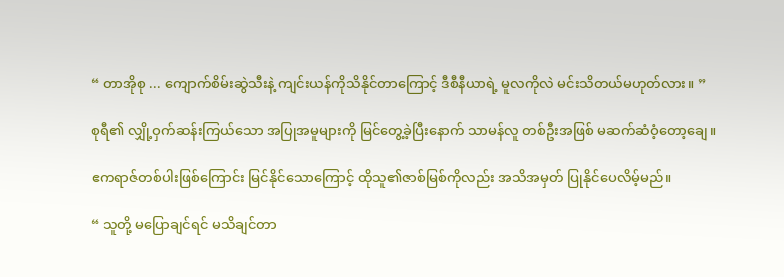“ တာအိုစု ... ကျောက်စိမ်းဆွဲသီးနဲ့ ကျင်းယန်ကိုသိနိုင်တာကြောင့် ဒီစီနီယာရဲ့ မူလကိုလဲ မင်းသိတယ်မဟုတ်လား။ ”

စုရီ၏ လျှို့ဝှက်ဆန်းကြယ်သော အပြုအမူများကို မြင်တွေ့ခဲ့ပြီးနောက် သာမန်လူ တစ်ဦးအဖြစ် မဆက်ဆံဝံ့တော့ချေ။

ဧကရာဇ်တစ်ပါးဖြစ်ကြောင်း မြင်နိုင်သောကြောင့် ထိုသူ၏ဇာစ်မြစ်ကိုလည်း အသိအမှတ် ပြုနိုင်ပေလိမ့်မည်။

“ သူတို့ မပြောချင်ရင် မသိချင်တာ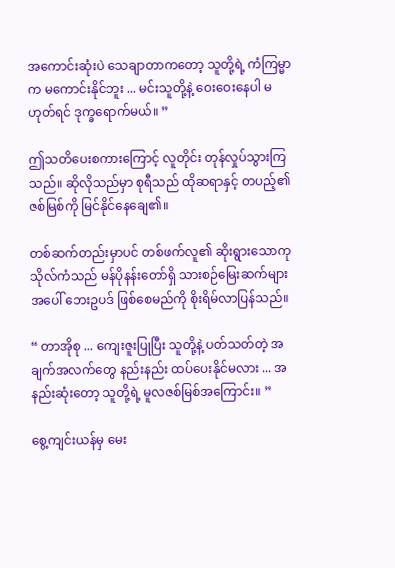အကောင်းဆုံးပဲ သေချာတာကတော့ သူတို့ရဲ့ ကံကြမ္မာက မကောင်းနိုင်ဘူး ... မင်းသူတို့နဲ့ ဝေးဝေးနေပါ မဟုတ်ရင် ဒုက္ခရောက်မယ်။ ”

ဤသတိပေးစကားကြောင့် လူတိုင်း တုန်လှုပ်သွားကြသည်။ ဆိုလိုသည်မှာ စုရီသည် ထိုဆရာနှင့် တပည့်၏ ဇစ်မြစ်ကို မြင်နိုင်နေချေ၏။

တစ်ဆက်တည်းမှာပင် တစ်ဖက်လူ၏ ဆိုးရွားသောကုသိုလ်ကံသည် မန်ပိုနန်းတော်ရှိ သားစဉ်မြေးဆက်များအပေါ် ဘေးဥပဒ် ဖြစ်စေမည်ကို စိုးရိမ်လာပြန်သည်။

“ တာအိုစု ... ကျေးဇူးပြုပြီး သူတို့နဲ့ ပတ်သတ်တဲ့ အချက်အလက်တွေ နည်းနည်း ထပ်ပေးနိုင်မလား ... အနည်းဆုံးတော့ သူတို့ရဲ့ မူလဇစ်မြစ်အကြောင်း။ ”

စွေ့ကျင်းယန်မှ မေး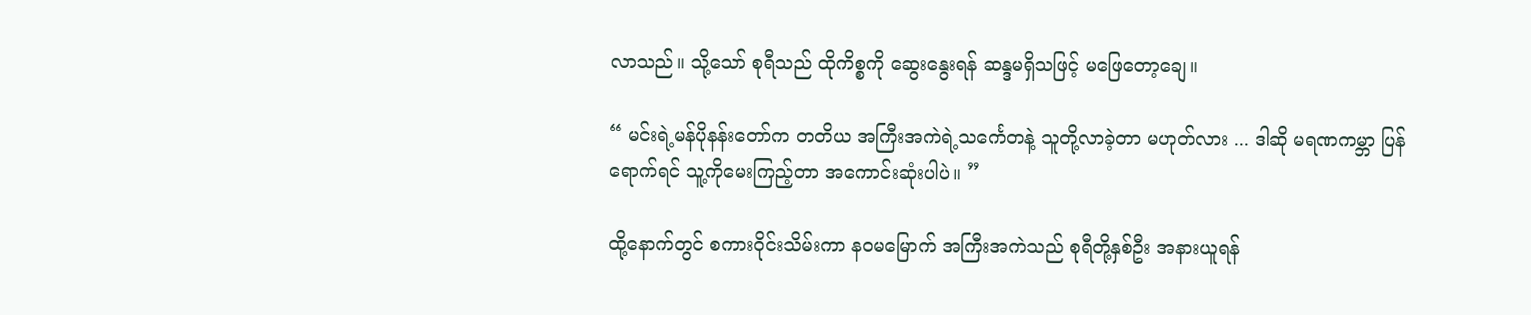လာသည်။ သို့သော် စုရီသည် ထိုကိစ္စကို ဆွေးနွေးရန် ဆန္ဒမရှိသဖြင့် မဖြေတော့ချေ။

“ မင်းရဲ့မန်ပိုနန်းတော်က တတိယ အကြီးအကဲရဲ့သင်္ကေတနဲ့ သူတို့လာခဲ့တာ မဟုတ်လား ... ဒါဆို မရဏကမ္ဘာ ပြန်ရောက်ရင် သူ့ကိုမေးကြည့်တာ အကောင်းဆုံးပါပဲ။ ”

ထို့နောက်တွင် စကားဝိုင်းသိမ်းကာ နဝမမြောက် အကြီးအကဲသည် စုရီတို့နှစ်ဦး အနားယူရန်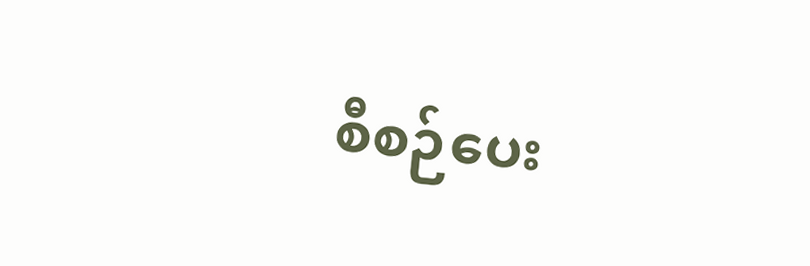စီစဉ်ပေး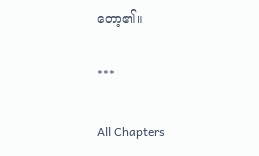တော့၏။

***

All Chapters